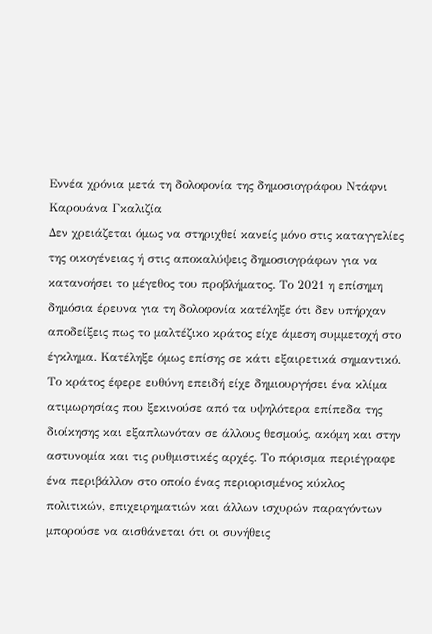Εννέα χρόνια μετά τη δολοφονία της δημοσιογράφου Ντάφνι Καρουάνα Γκαλιζία
Δεν χρειάζεται όμως να στηριχθεί κανείς μόνο στις καταγγελίες της οικογένειας ή στις αποκαλύψεις δημοσιογράφων για να κατανοήσει το μέγεθος του προβλήματος. Το 2021 η επίσημη δημόσια έρευνα για τη δολοφονία κατέληξε ότι δεν υπήρχαν αποδείξεις πως το μαλτέζικο κράτος είχε άμεση συμμετοχή στο έγκλημα. Κατέληξε όμως επίσης σε κάτι εξαιρετικά σημαντικό. Το κράτος έφερε ευθύνη επειδή είχε δημιουργήσει ένα κλίμα ατιμωρησίας που ξεκινούσε από τα υψηλότερα επίπεδα της διοίκησης και εξαπλωνόταν σε άλλους θεσμούς, ακόμη και στην αστυνομία και τις ρυθμιστικές αρχές. Το πόρισμα περιέγραφε ένα περιβάλλον στο οποίο ένας περιορισμένος κύκλος πολιτικών, επιχειρηματιών και άλλων ισχυρών παραγόντων μπορούσε να αισθάνεται ότι οι συνήθεις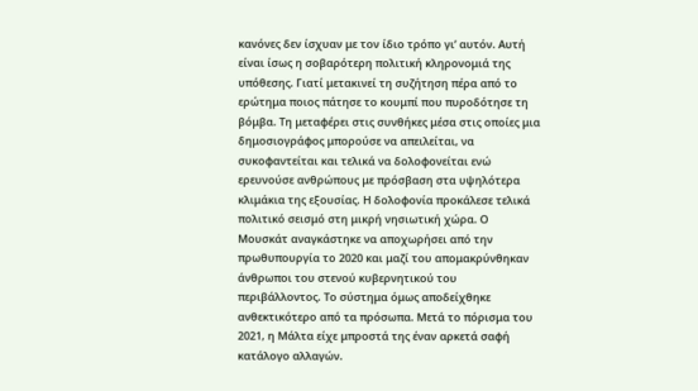κανόνες δεν ίσχυαν με τον ίδιο τρόπο γι’ αυτόν. Αυτή είναι ίσως η σοβαρότερη πολιτική κληρονομιά της υπόθεσης. Γιατί μετακινεί τη συζήτηση πέρα από το ερώτημα ποιος πάτησε το κουμπί που πυροδότησε τη βόμβα. Τη μεταφέρει στις συνθήκες μέσα στις οποίες μια δημοσιογράφος μπορούσε να απειλείται, να συκοφαντείται και τελικά να δολοφονείται ενώ ερευνούσε ανθρώπους με πρόσβαση στα υψηλότερα κλιμάκια της εξουσίας. Η δολοφονία προκάλεσε τελικά πολιτικό σεισμό στη μικρή νησιωτική χώρα. Ο Μουσκάτ αναγκάστηκε να αποχωρήσει από την πρωθυπουργία το 2020 και μαζί του απομακρύνθηκαν άνθρωποι του στενού κυβερνητικού του περιβάλλοντος. Το σύστημα όμως αποδείχθηκε ανθεκτικότερο από τα πρόσωπα. Μετά το πόρισμα του 2021, η Μάλτα είχε μπροστά της έναν αρκετά σαφή κατάλογο αλλαγών.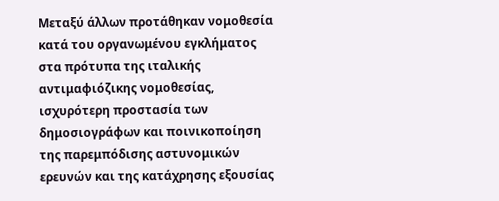Μεταξύ άλλων προτάθηκαν νομοθεσία κατά του οργανωμένου εγκλήματος στα πρότυπα της ιταλικής αντιμαφιόζικης νομοθεσίας, ισχυρότερη προστασία των δημοσιογράφων και ποινικοποίηση της παρεμπόδισης αστυνομικών ερευνών και της κατάχρησης εξουσίας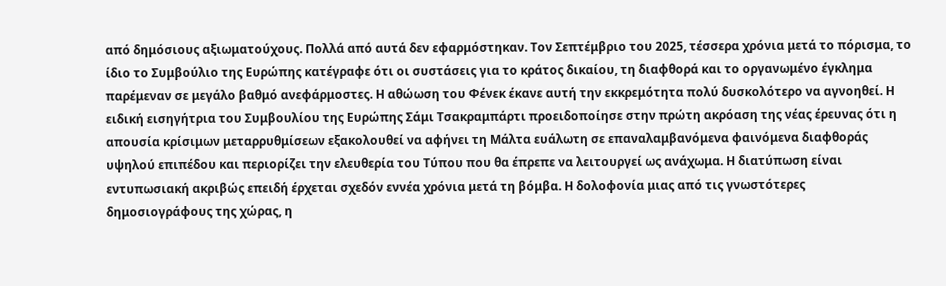από δημόσιους αξιωματούχους. Πολλά από αυτά δεν εφαρμόστηκαν. Τον Σεπτέμβριο του 2025, τέσσερα χρόνια μετά το πόρισμα, το ίδιο το Συμβούλιο της Ευρώπης κατέγραφε ότι οι συστάσεις για το κράτος δικαίου, τη διαφθορά και το οργανωμένο έγκλημα παρέμεναν σε μεγάλο βαθμό ανεφάρμοστες. Η αθώωση του Φένεκ έκανε αυτή την εκκρεμότητα πολύ δυσκολότερο να αγνοηθεί. Η ειδική εισηγήτρια του Συμβουλίου της Ευρώπης Σάμι Τσακραμπάρτι προειδοποίησε στην πρώτη ακρόαση της νέας έρευνας ότι η απουσία κρίσιμων μεταρρυθμίσεων εξακολουθεί να αφήνει τη Μάλτα ευάλωτη σε επαναλαμβανόμενα φαινόμενα διαφθοράς υψηλού επιπέδου και περιορίζει την ελευθερία του Τύπου που θα έπρεπε να λειτουργεί ως ανάχωμα. Η διατύπωση είναι εντυπωσιακή ακριβώς επειδή έρχεται σχεδόν εννέα χρόνια μετά τη βόμβα. Η δολοφονία μιας από τις γνωστότερες δημοσιογράφους της χώρας, η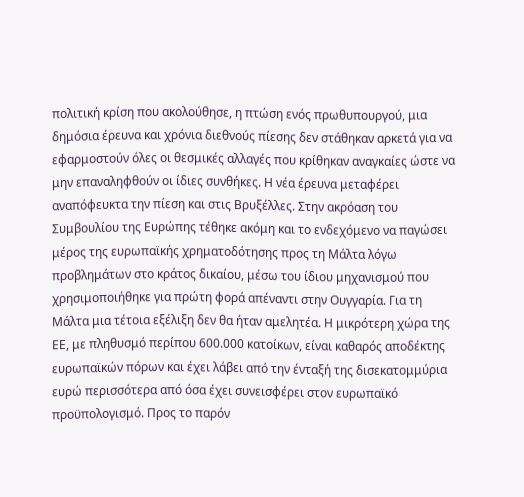πολιτική κρίση που ακολούθησε, η πτώση ενός πρωθυπουργού, μια δημόσια έρευνα και χρόνια διεθνούς πίεσης δεν στάθηκαν αρκετά για να εφαρμοστούν όλες οι θεσμικές αλλαγές που κρίθηκαν αναγκαίες ώστε να μην επαναληφθούν οι ίδιες συνθήκες. Η νέα έρευνα μεταφέρει αναπόφευκτα την πίεση και στις Βρυξέλλες. Στην ακρόαση του Συμβουλίου της Ευρώπης τέθηκε ακόμη και το ενδεχόμενο να παγώσει μέρος της ευρωπαϊκής χρηματοδότησης προς τη Μάλτα λόγω προβλημάτων στο κράτος δικαίου, μέσω του ίδιου μηχανισμού που χρησιμοποιήθηκε για πρώτη φορά απέναντι στην Ουγγαρία. Για τη Μάλτα μια τέτοια εξέλιξη δεν θα ήταν αμελητέα. Η μικρότερη χώρα της ΕΕ, με πληθυσμό περίπου 600.000 κατοίκων, είναι καθαρός αποδέκτης ευρωπαϊκών πόρων και έχει λάβει από την ένταξή της δισεκατομμύρια ευρώ περισσότερα από όσα έχει συνεισφέρει στον ευρωπαϊκό προϋπολογισμό. Προς το παρόν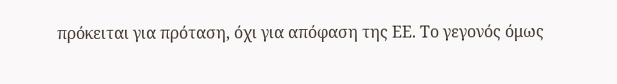πρόκειται για πρόταση, όχι για απόφαση της ΕΕ. Το γεγονός όμως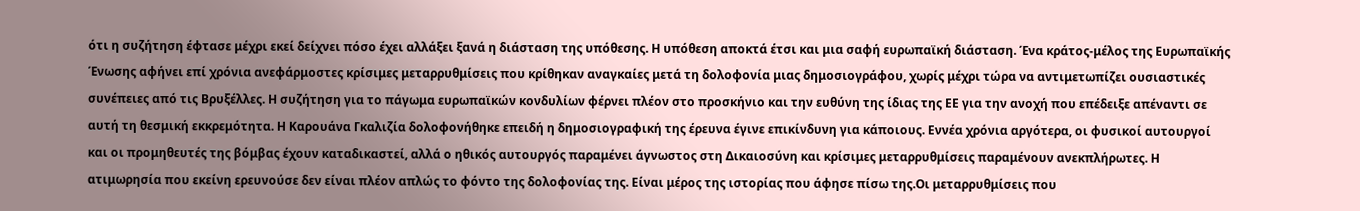ότι η συζήτηση έφτασε μέχρι εκεί δείχνει πόσο έχει αλλάξει ξανά η διάσταση της υπόθεσης. Η υπόθεση αποκτά έτσι και μια σαφή ευρωπαϊκή διάσταση. Ένα κράτος-μέλος της Ευρωπαϊκής Ένωσης αφήνει επί χρόνια ανεφάρμοστες κρίσιμες μεταρρυθμίσεις που κρίθηκαν αναγκαίες μετά τη δολοφονία μιας δημοσιογράφου, χωρίς μέχρι τώρα να αντιμετωπίζει ουσιαστικές συνέπειες από τις Βρυξέλλες. Η συζήτηση για το πάγωμα ευρωπαϊκών κονδυλίων φέρνει πλέον στο προσκήνιο και την ευθύνη της ίδιας της ΕΕ για την ανοχή που επέδειξε απέναντι σε αυτή τη θεσμική εκκρεμότητα. Η Καρουάνα Γκαλιζία δολοφονήθηκε επειδή η δημοσιογραφική της έρευνα έγινε επικίνδυνη για κάποιους. Εννέα χρόνια αργότερα, οι φυσικοί αυτουργοί και οι προμηθευτές της βόμβας έχουν καταδικαστεί, αλλά ο ηθικός αυτουργός παραμένει άγνωστος στη Δικαιοσύνη και κρίσιμες μεταρρυθμίσεις παραμένουν ανεκπλήρωτες. Η ατιμωρησία που εκείνη ερευνούσε δεν είναι πλέον απλώς το φόντο της δολοφονίας της. Είναι μέρος της ιστορίας που άφησε πίσω της.Οι μεταρρυθμίσεις που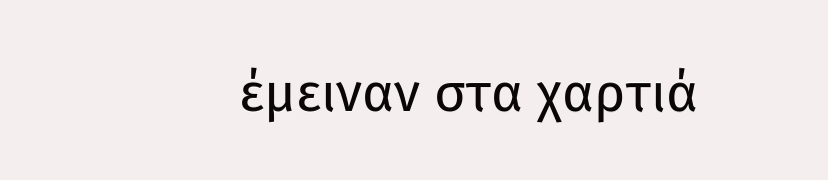έμειναν στα χαρτιά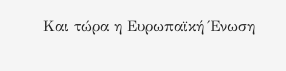Και τώρα η Ευρωπαϊκή Ένωση